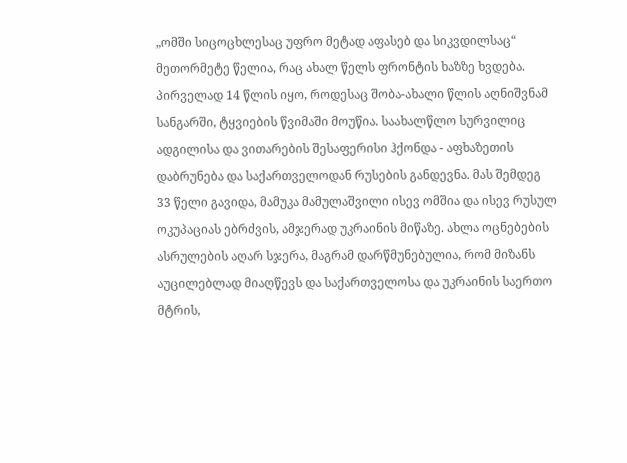„ომში სიცოცხლესაც უფრო მეტად აფასებ და სიკვდილსაც“
მეთორმეტე წელია, რაც ახალ წელს ფრონტის ხაზზე ხვდება. პირველად 14 წლის იყო, როდესაც შობა-ახალი წლის აღნიშვნამ სანგარში, ტყვიების წვიმაში მოუწია. საახალწლო სურვილიც ადგილისა და ვითარების შესაფერისი ჰქონდა - აფხაზეთის დაბრუნება და საქართველოდან რუსების განდევნა. მას შემდეგ 33 წელი გავიდა, მამუკა მამულაშვილი ისევ ომშია და ისევ რუსულ ოკუპაციას ებრძვის, ამჯერად უკრაინის მიწაზე. ახლა ოცნებების ასრულების აღარ სჯერა, მაგრამ დარწმუნებულია, რომ მიზანს აუცილებლად მიაღწევს და საქართველოსა და უკრაინის საერთო მტრის,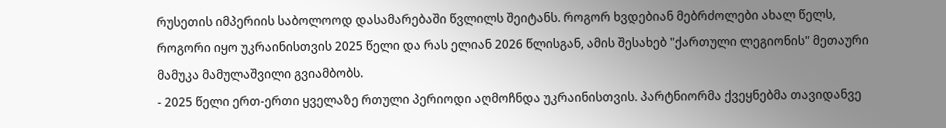რუსეთის იმპერიის საბოლოოდ დასამარებაში წვლილს შეიტანს. როგორ ხვდებიან მებრძოლები ახალ წელს, როგორი იყო უკრაინისთვის 2025 წელი და რას ელიან 2026 წლისგან, ამის შესახებ "ქართული ლეგიონის" მეთაური მამუკა მამულაშვილი გვიამბობს.
- 2025 წელი ერთ-ერთი ყველაზე რთული პერიოდი აღმოჩნდა უკრაინისთვის. პარტნიორმა ქვეყნებმა თავიდანვე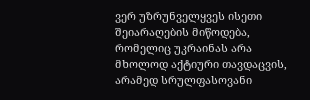ვერ უზრუნველყვეს ისეთი შეიარაღების მიწოდება, რომელიც უკრაინას არა მხოლოდ აქტიური თავდაცვის, არამედ სრულფასოვანი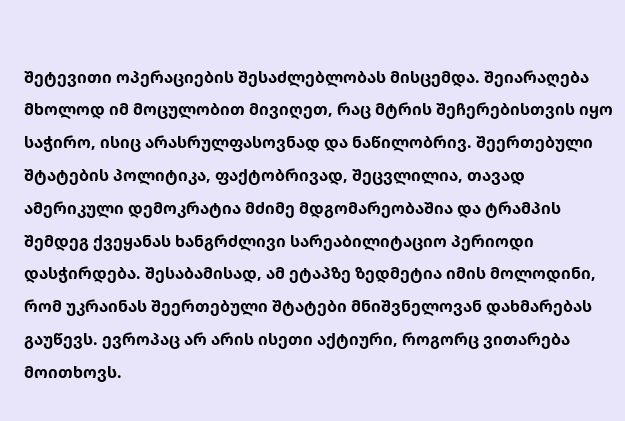შეტევითი ოპერაციების შესაძლებლობას მისცემდა. შეიარაღება მხოლოდ იმ მოცულობით მივიღეთ, რაც მტრის შეჩერებისთვის იყო საჭირო, ისიც არასრულფასოვნად და ნაწილობრივ. შეერთებული შტატების პოლიტიკა, ფაქტობრივად, შეცვლილია, თავად ამერიკული დემოკრატია მძიმე მდგომარეობაშია და ტრამპის შემდეგ ქვეყანას ხანგრძლივი სარეაბილიტაციო პერიოდი დასჭირდება. შესაბამისად, ამ ეტაპზე ზედმეტია იმის მოლოდინი, რომ უკრაინას შეერთებული შტატები მნიშვნელოვან დახმარებას გაუწევს. ევროპაც არ არის ისეთი აქტიური, როგორც ვითარება მოითხოვს.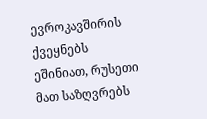ევროკავშირის ქვეყნებს ეშინიათ, რუსეთი მათ საზღვრებს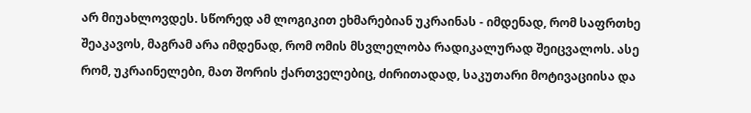არ მიუახლოვდეს. სწორედ ამ ლოგიკით ეხმარებიან უკრაინას - იმდენად, რომ საფრთხე შეაკავოს, მაგრამ არა იმდენად, რომ ომის მსვლელობა რადიკალურად შეიცვალოს. ასე რომ, უკრაინელები, მათ შორის ქართველებიც, ძირითადად, საკუთარი მოტივაციისა და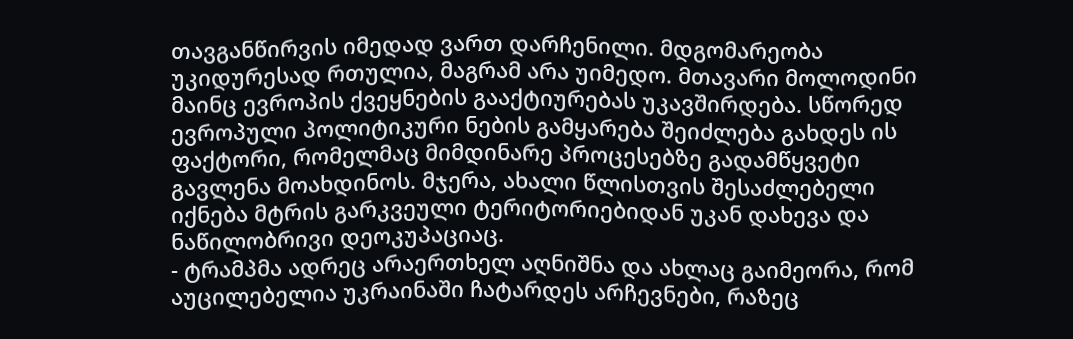თავგანწირვის იმედად ვართ დარჩენილი. მდგომარეობა უკიდურესად რთულია, მაგრამ არა უიმედო. მთავარი მოლოდინი მაინც ევროპის ქვეყნების გააქტიურებას უკავშირდება. სწორედ ევროპული პოლიტიკური ნების გამყარება შეიძლება გახდეს ის ფაქტორი, რომელმაც მიმდინარე პროცესებზე გადამწყვეტი გავლენა მოახდინოს. მჯერა, ახალი წლისთვის შესაძლებელი იქნება მტრის გარკვეული ტერიტორიებიდან უკან დახევა და ნაწილობრივი დეოკუპაციაც.
- ტრამპმა ადრეც არაერთხელ აღნიშნა და ახლაც გაიმეორა, რომ აუცილებელია უკრაინაში ჩატარდეს არჩევნები, რაზეც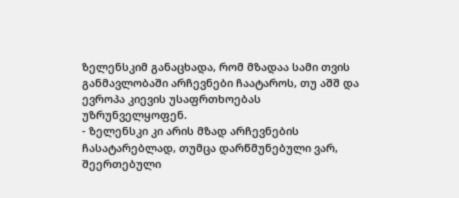ზელენსკიმ განაცხადა, რომ მზადაა სამი თვის განმავლობაში არჩევნები ჩაატაროს, თუ აშშ და ევროპა კიევის უსაფრთხოებას უზრუნველყოფენ.
- ზელენსკი კი არის მზად არჩევნების ჩასატარებლად, თუმცა დარწმუნებული ვარ, შეერთებული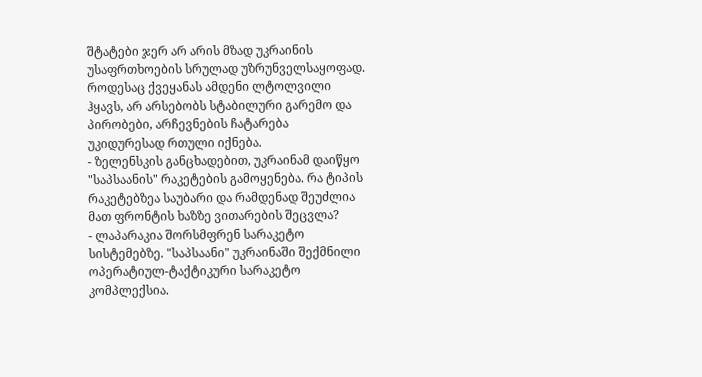შტატები ჯერ არ არის მზად უკრაინის უსაფრთხოების სრულად უზრუნველსაყოფად. როდესაც ქვეყანას ამდენი ლტოლვილი ჰყავს, არ არსებობს სტაბილური გარემო და პირობები, არჩევნების ჩატარება უკიდურესად რთული იქნება.
- ზელენსკის განცხადებით, უკრაინამ დაიწყო "საპსაანის" რაკეტების გამოყენება. რა ტიპის რაკეტებზეა საუბარი და რამდენად შეუძლია მათ ფრონტის ხაზზე ვითარების შეცვლა?
- ლაპარაკია შორსმფრენ სარაკეტო სისტემებზე. "საპსაანი" უკრაინაში შექმნილი ოპერატიულ-ტაქტიკური სარაკეტო კომპლექსია.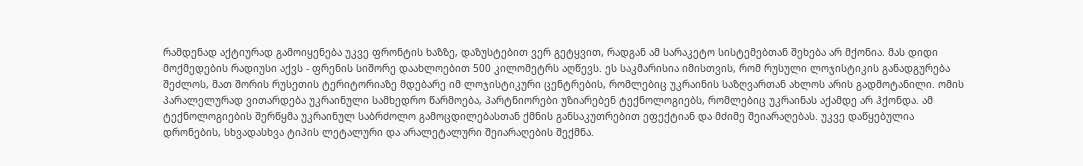რამდენად აქტიურად გამოიყენება უკვე ფრონტის ხაზზე, დაზუსტებით ვერ გეტყვით, რადგან ამ სარაკეტო სისტემებთან შეხება არ მქონია. მას დიდი მოქმედების რადიუსი აქვს - ფრენის სიშორე დაახლოებით 500 კილომეტრს აღწევს. ეს საკმარისია იმისთვის, რომ რუსული ლოჯისტიკის განადგურება შეძლოს, მათ შორის რუსეთის ტერიტორიაზე მდებარე იმ ლოჯისტიკური ცენტრების, რომლებიც უკრაინის საზღვართან ახლოს არის გადმოტანილი. ომის პარალელურად ვითარდება უკრაინული სამხედრო წარმოება, პარტნიორები უზიარებენ ტექნოლოგიებს, რომლებიც უკრაინას აქამდე არ ჰქონდა. ამ ტექნოლოგიების შერწყმა უკრაინულ საბრძოლო გამოცდილებასთან ქმნის განსაკუთრებით ეფექტიან და მძიმე შეიარაღებას. უკვე დაწყებულია დრონების, სხვადასხვა ტიპის ლეტალური და არალეტალური შეიარაღების შექმნა.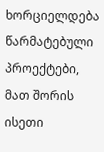ხორციელდება წარმატებული პროექტები, მათ შორის ისეთი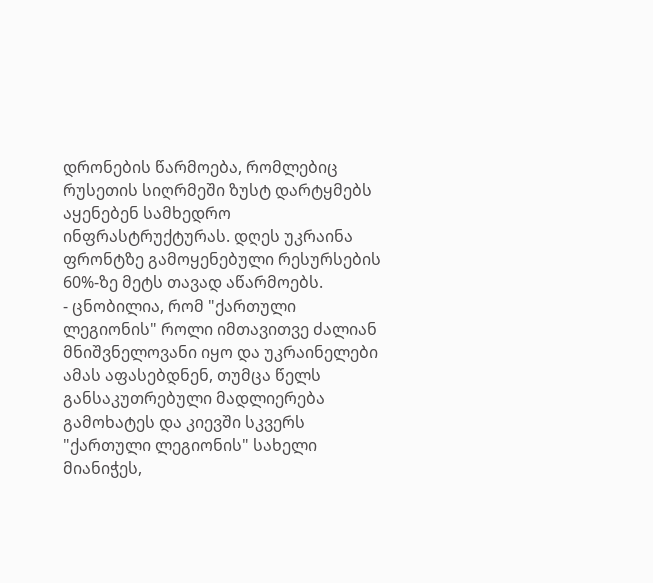დრონების წარმოება, რომლებიც რუსეთის სიღრმეში ზუსტ დარტყმებს აყენებენ სამხედრო ინფრასტრუქტურას. დღეს უკრაინა ფრონტზე გამოყენებული რესურსების 60%-ზე მეტს თავად აწარმოებს.
- ცნობილია, რომ "ქართული ლეგიონის" როლი იმთავითვე ძალიან მნიშვნელოვანი იყო და უკრაინელები ამას აფასებდნენ, თუმცა წელს განსაკუთრებული მადლიერება გამოხატეს და კიევში სკვერს "ქართული ლეგიონის" სახელი მიანიჭეს,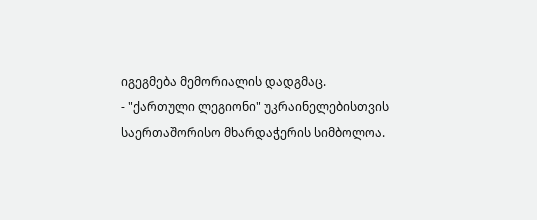იგეგმება მემორიალის დადგმაც.
- "ქართული ლეგიონი" უკრაინელებისთვის საერთაშორისო მხარდაჭერის სიმბოლოა.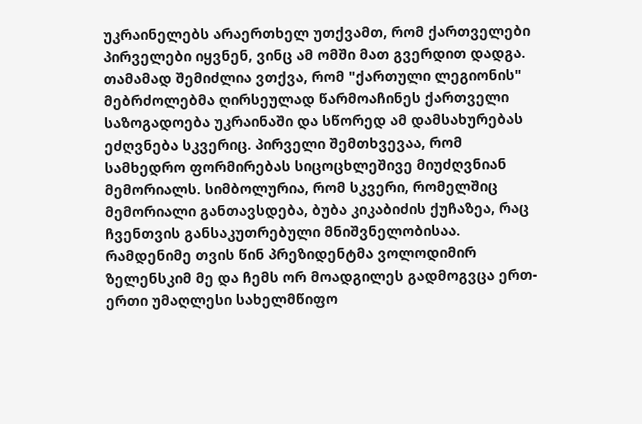უკრაინელებს არაერთხელ უთქვამთ, რომ ქართველები პირველები იყვნენ, ვინც ამ ომში მათ გვერდით დადგა. თამამად შემიძლია ვთქვა, რომ "ქართული ლეგიონის" მებრძოლებმა ღირსეულად წარმოაჩინეს ქართველი საზოგადოება უკრაინაში და სწორედ ამ დამსახურებას ეძღვნება სკვერიც. პირველი შემთხვევაა, რომ სამხედრო ფორმირებას სიცოცხლეშივე მიუძღვნიან მემორიალს. სიმბოლურია, რომ სკვერი, რომელშიც მემორიალი განთავსდება, ბუბა კიკაბიძის ქუჩაზეა, რაც ჩვენთვის განსაკუთრებული მნიშვნელობისაა. რამდენიმე თვის წინ პრეზიდენტმა ვოლოდიმირ ზელენსკიმ მე და ჩემს ორ მოადგილეს გადმოგვცა ერთ-ერთი უმაღლესი სახელმწიფო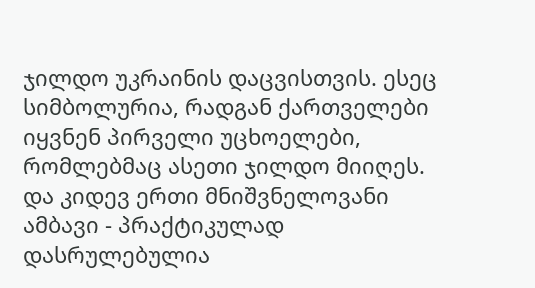ჯილდო უკრაინის დაცვისთვის. ესეც სიმბოლურია, რადგან ქართველები იყვნენ პირველი უცხოელები, რომლებმაც ასეთი ჯილდო მიიღეს. და კიდევ ერთი მნიშვნელოვანი ამბავი - პრაქტიკულად დასრულებულია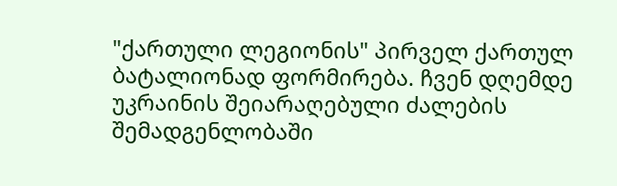"ქართული ლეგიონის" პირველ ქართულ ბატალიონად ფორმირება. ჩვენ დღემდე უკრაინის შეიარაღებული ძალების შემადგენლობაში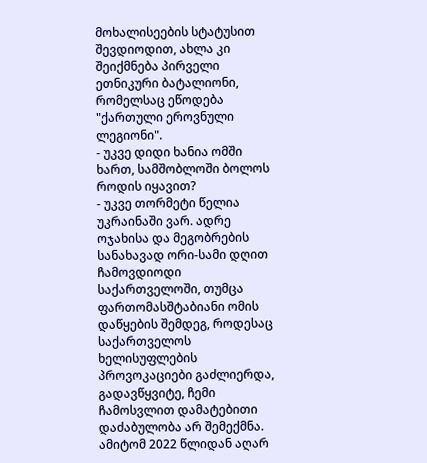მოხალისეების სტატუსით შევდიოდით, ახლა კი შეიქმნება პირველი ეთნიკური ბატალიონი, რომელსაც ეწოდება "ქართული ეროვნული ლეგიონი".
- უკვე დიდი ხანია ომში ხართ, სამშობლოში ბოლოს როდის იყავით?
- უკვე თორმეტი წელია უკრაინაში ვარ. ადრე ოჯახისა და მეგობრების სანახავად ორი-სამი დღით ჩამოვდიოდი საქართველოში, თუმცა ფართომასშტაბიანი ომის დაწყების შემდეგ, როდესაც საქართველოს ხელისუფლების პროვოკაციები გაძლიერდა, გადავწყვიტე, ჩემი ჩამოსვლით დამატებითი დაძაბულობა არ შემექმნა. ამიტომ 2022 წლიდან აღარ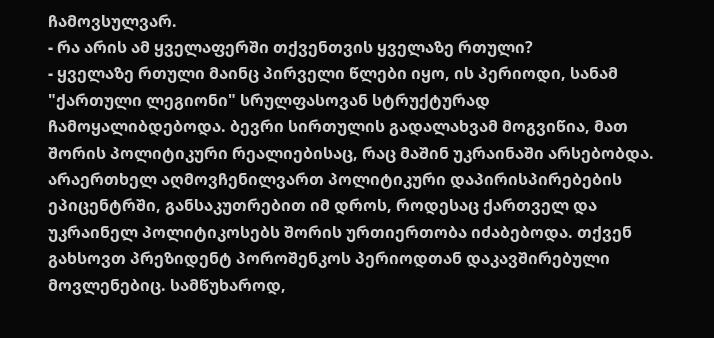ჩამოვსულვარ.
- რა არის ამ ყველაფერში თქვენთვის ყველაზე რთული?
- ყველაზე რთული მაინც პირველი წლები იყო, ის პერიოდი, სანამ "ქართული ლეგიონი" სრულფასოვან სტრუქტურად ჩამოყალიბდებოდა. ბევრი სირთულის გადალახვამ მოგვიწია, მათ შორის პოლიტიკური რეალიებისაც, რაც მაშინ უკრაინაში არსებობდა. არაერთხელ აღმოვჩენილვართ პოლიტიკური დაპირისპირებების ეპიცენტრში, განსაკუთრებით იმ დროს, როდესაც ქართველ და უკრაინელ პოლიტიკოსებს შორის ურთიერთობა იძაბებოდა. თქვენ გახსოვთ პრეზიდენტ პოროშენკოს პერიოდთან დაკავშირებული მოვლენებიც. სამწუხაროდ,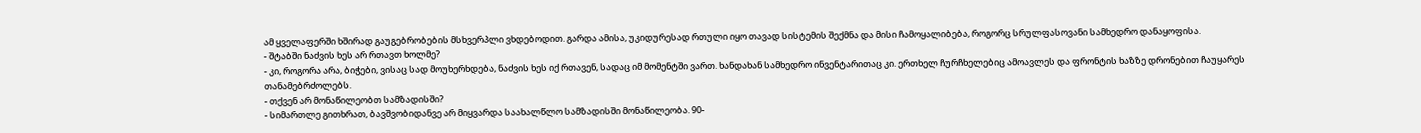ამ ყველაფერში ხშირად გაუგებრობების მსხვერპლი ვხდებოდით. გარდა ამისა, უკიდურესად რთული იყო თავად სისტემის შექმნა და მისი ჩამოყალიბება, როგორც სრულფასოვანი სამხედრო დანაყოფისა.
- შტაბში ნაძვის ხეს არ რთავთ ხოლმე?
- კი, როგორა არა, ბიჭები, ვისაც სად მოუხერხდება, ნაძვის ხეს იქ რთავენ, სადაც იმ მომენტში ვართ. ხანდახან სამხედრო ინვენტარითაც კი. ერთხელ ჩურჩხელებიც ამოავლეს და ფრონტის ხაზზე დრონებით ჩაუყარეს თანამებრძოლებს.
- თქვენ არ მონაწილეობთ სამზადისში?
- სიმართლე გითხრათ, ბავშვობიდანვე არ მიყვარდა საახალწლო სამზადისში მონაწილეობა. 90-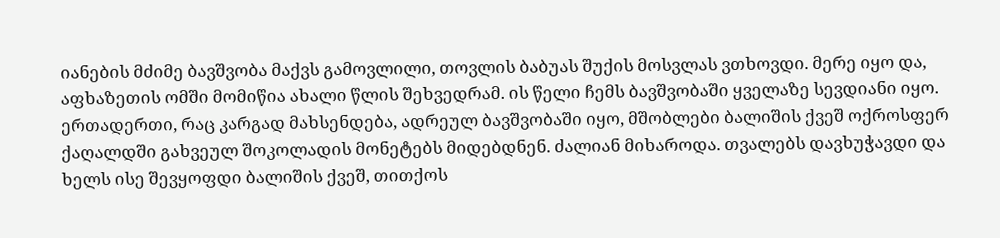იანების მძიმე ბავშვობა მაქვს გამოვლილი, თოვლის ბაბუას შუქის მოსვლას ვთხოვდი. მერე იყო და, აფხაზეთის ომში მომიწია ახალი წლის შეხვედრამ. ის წელი ჩემს ბავშვობაში ყველაზე სევდიანი იყო. ერთადერთი, რაც კარგად მახსენდება, ადრეულ ბავშვობაში იყო, მშობლები ბალიშის ქვეშ ოქროსფერ ქაღალდში გახვეულ შოკოლადის მონეტებს მიდებდნენ. ძალიან მიხაროდა. თვალებს დავხუჭავდი და ხელს ისე შევყოფდი ბალიშის ქვეშ, თითქოს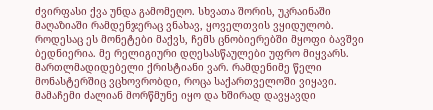ძვირფასი ქვა უნდა გამომეღო. სხვათა შორის, უკრაინაში მაღაზიაში რამდენჯერაც ვნახავ, ყოველთვის ვყიდულობ. როდესაც ეს მონეტები მაქვს, ჩემს ცნობიერებში მყოფი ბავშვი ბედნიერია. მე რელიგიური დღესასწაულები უფრო მიყვარს. მართლმადიდებელი ქრისტიანი ვარ. რამდენიმე წელი მონასტერშიც ვცხოვრობდი, როცა საქართველოში ვიყავი. მამაჩემი ძალიან მორწმუნე იყო და ხშირად დავყავდი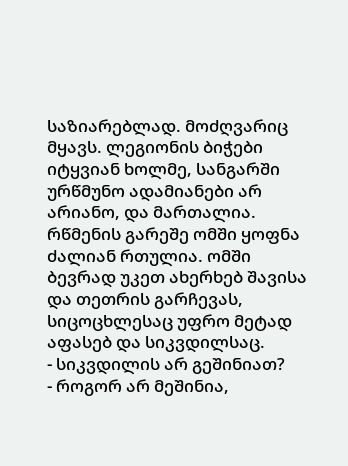საზიარებლად. მოძღვარიც მყავს. ლეგიონის ბიჭები იტყვიან ხოლმე, სანგარში ურწმუნო ადამიანები არ არიანო, და მართალია. რწმენის გარეშე ომში ყოფნა ძალიან რთულია. ომში ბევრად უკეთ ახერხებ შავისა და თეთრის გარჩევას, სიცოცხლესაც უფრო მეტად აფასებ და სიკვდილსაც.
- სიკვდილის არ გეშინიათ?
- როგორ არ მეშინია,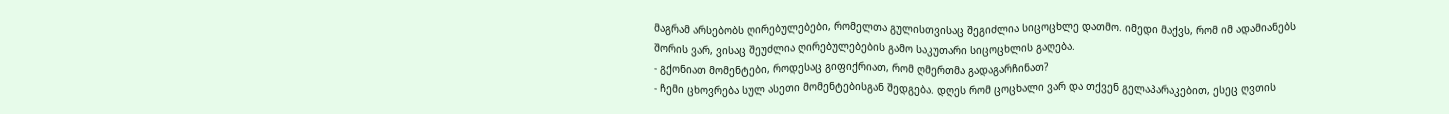მაგრამ არსებობს ღირებულებები, რომელთა გულისთვისაც შეგიძლია სიცოცხლე დათმო. იმედი მაქვს, რომ იმ ადამიანებს შორის ვარ, ვისაც შეუძლია ღირებულებების გამო საკუთარი სიცოცხლის გაღება.
- გქონიათ მომენტები, როდესაც გიფიქრიათ, რომ ღმერთმა გადაგარჩინათ?
- ჩემი ცხოვრება სულ ასეთი მომენტებისგან შედგება. დღეს რომ ცოცხალი ვარ და თქვენ გელაპარაკებით, ესეც ღვთის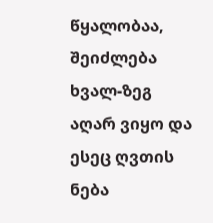წყალობაა, შეიძლება ხვალ-ზეგ აღარ ვიყო და ესეც ღვთის ნება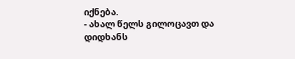იქნება.
- ახალ წელს გილოცავთ და დიდხანს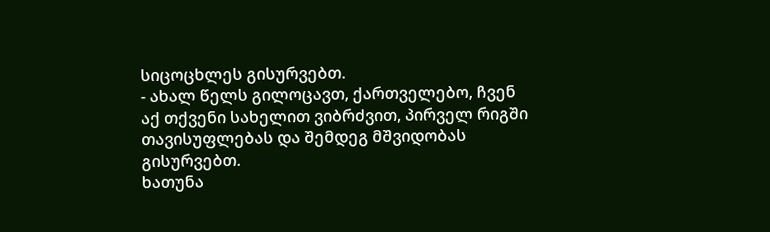სიცოცხლეს გისურვებთ.
- ახალ წელს გილოცავთ, ქართველებო, ჩვენ აქ თქვენი სახელით ვიბრძვით, პირველ რიგში თავისუფლებას და შემდეგ მშვიდობას გისურვებთ.
ხათუნა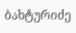ბახტურიძე